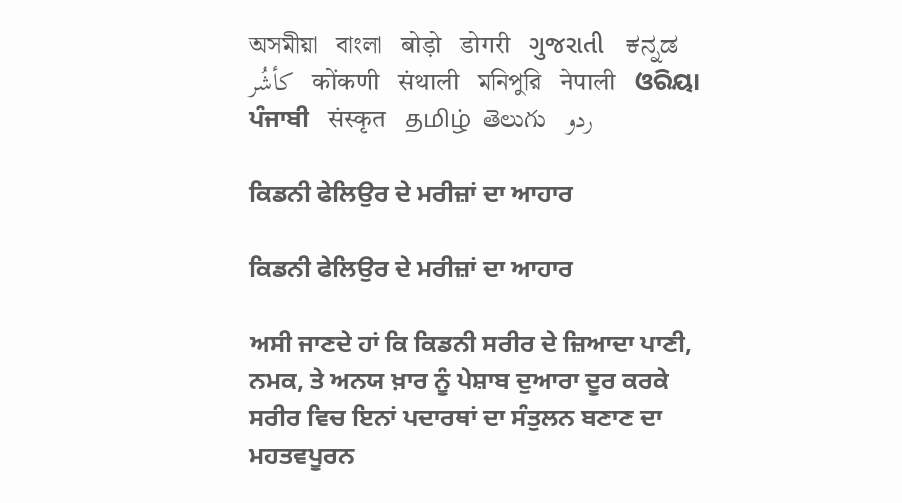অসমীয়া   বাংলা   बोड़ो   डोगरी   ગુજરાતી   ಕನ್ನಡ   كأشُر   कोंकणी   संथाली   মনিপুরি   नेपाली   ଓରିୟା   ਪੰਜਾਬੀ   संस्कृत   தமிழ்  తెలుగు   ردو

ਕਿਡਨੀ ਫੇਲਿਉਰ ਦੇ ਮਰੀਜ਼ਾਂ ਦਾ ਆਹਾਰ

ਕਿਡਨੀ ਫੇਲਿਉਰ ਦੇ ਮਰੀਜ਼ਾਂ ਦਾ ਆਹਾਰ

ਅਸੀ ਜਾਣਦੇ ਹਾਂ ਕਿ ਕਿਡਨੀ ਸਰੀਰ ਦੇ ਜ਼ਿਆਦਾ ਪਾਣੀ, ਨਮਕ, ਤੇ ਅਨਯ ਖ਼ਾਰ ਨੂੰ ਪੇਸ਼ਾਬ ਦੁਆਰਾ ਦੂਰ ਕਰਕੇ ਸਰੀਰ ਵਿਚ ਇਨਾਂ ਪਦਾਰਥਾਂ ਦਾ ਸੰਤੁਲਨ ਬਣਾਣ ਦਾ ਮਹਤਵਪੂਰਨ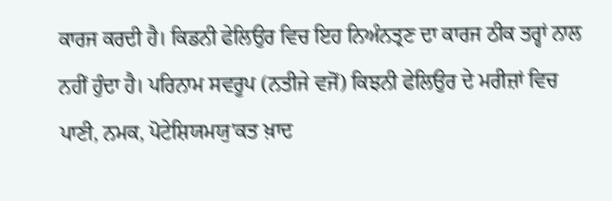ਕਾਰਜ ਕਰਦੀ ਹੈ। ਕਿਡਨੀ ਫੇਲਿਉਰ ਵਿਚ ਇਹ ਨਿਅੰਨਤ੍ਰਣ ਦਾ ਕਾਰਜ ਠੀਕ ਤਰ੍ਹਾਂ ਨਾਲ ਨਹੀਂ ਹੁੰਦਾ ਹੈ। ਪਰਿਨਾਮ ਸਵਰੂਪ (ਨਤੀਜੇ ਵਜੋਂ) ਕਿਝਨੀ ਫੇਲਿਉਰ ਦੇ ਮਰੀਜ਼ਾਂ ਵਿਚ ਪਾਣੀ, ਨਮਕ, ਪੋਟੇਸ਼ਿਯਮਯੁ'ਕਤ ਖ਼ਾਦ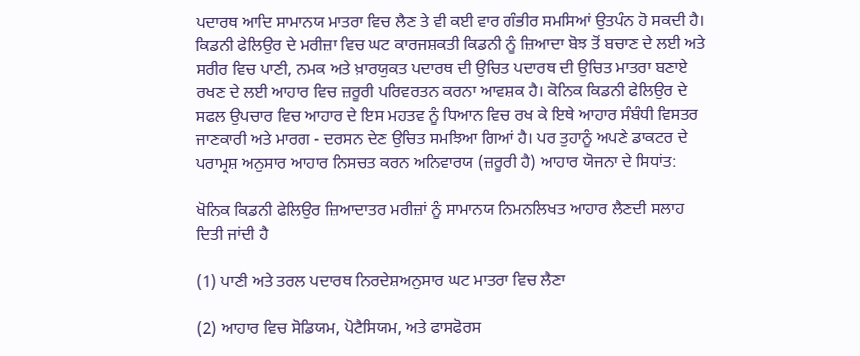ਪਦਾਰਥ ਆਦਿ ਸਾਮਾਨਯ ਮਾਤਰਾ ਵਿਚ ਲੈਣ ਤੇ ਵੀ ਕਈ ਵਾਰ ਗੰਭੀਰ ਸਮਸਿਆਂ ਉਤਪੰਨ ਹੋ ਸਕਦੀ ਹੈ। ਕਿਡਨੀ ਫੇਲਿਉਰ ਦੇ ਮਰੀਜ਼ਾ ਵਿਚ ਘਟ ਕਾਰਜਸ਼ਕਤੀ ਕਿਡਨੀ ਨੂੰ ਜ਼ਿਆਦਾ ਬੋਝ ਤੋਂ ਬਚਾਣ ਦੇ ਲਈ ਅਤੇ ਸਰੀਰ ਵਿਚ ਪਾਣੀ, ਨਮਕ ਅਤੇ ਖ਼ਾਰਯੁਕਤ ਪਦਾਰਥ ਦੀ ਉਚਿਤ ਪਦਾਰਥ ਦੀ ਉਚਿਤ ਮਾਤਰਾ ਬਣਾਏ ਰਖਣ ਦੇ ਲਈ ਆਹਾਰ ਵਿਚ ਜ਼ਰੂਰੀ ਪਰਿਵਰਤਨ ਕਰਨਾ ਆਵਸ਼ਕ ਹੈ। ਕੋਨਿਕ ਕਿਡਨੀ ਫੇਲਿਉਰ ਦੇ ਸਫਲ ਉਪਚਾਰ ਵਿਚ ਆਹਾਰ ਦੇ ਇਸ ਮਹਤਵ ਨੂੰ ਧਿਆਨ ਵਿਚ ਰਖ ਕੇ ਇਥੇ ਆਹਾਰ ਸੰਬੰਧੀ ਵਿਸਤਰ ਜਾਣਕਾਰੀ ਅਤੇ ਮਾਰਗ - ਦਰਸਨ ਦੇਣ ਉਚਿਤ ਸਮਝਿਆ ਗਿਆਂ ਹੈ। ਪਰ ਤੁਹਾਨੂੰ ਅਪਣੇ ਡਾਕਟਰ ਦੇ ਪਰਾਮ੍ਰਸ਼ ਅਨੁਸਾਰ ਆਹਾਰ ਨਿਸਚਤ ਕਰਨ ਅਨਿਵਾਰਯ (ਜ਼ਰੂਰੀ ਹੈ) ਆਹਾਰ ਯੋਜਨਾ ਦੇ ਸਿਧਾਂਤ:

ਖੋਨਿਕ ਕਿਡਨੀ ਫੇਲਿਉਰ ਜ਼ਿਆਦਾਤਰ ਮਰੀਜ਼ਾਂ ਨੂੰ ਸਾਮਾਨਯ ਨਿਮਨਲਿਖਤ ਆਹਾਰ ਲੈਣਦੀ ਸਲਾਹ ਦਿਤੀ ਜਾਂਦੀ ਹੈ

(1) ਪਾਣੀ ਅਤੇ ਤਰਲ ਪਦਾਰਥ ਨਿਰਦੇਸ਼ਅਨੁਸਾਰ ਘਟ ਮਾਤਰਾ ਵਿਚ ਲੈਣਾ

(2) ਆਹਾਰ ਵਿਚ ਸੋਡਿਯਮ, ਪੋਟੈਸਿਯਮ, ਅਤੇ ਫਾਸਫੋਰਸ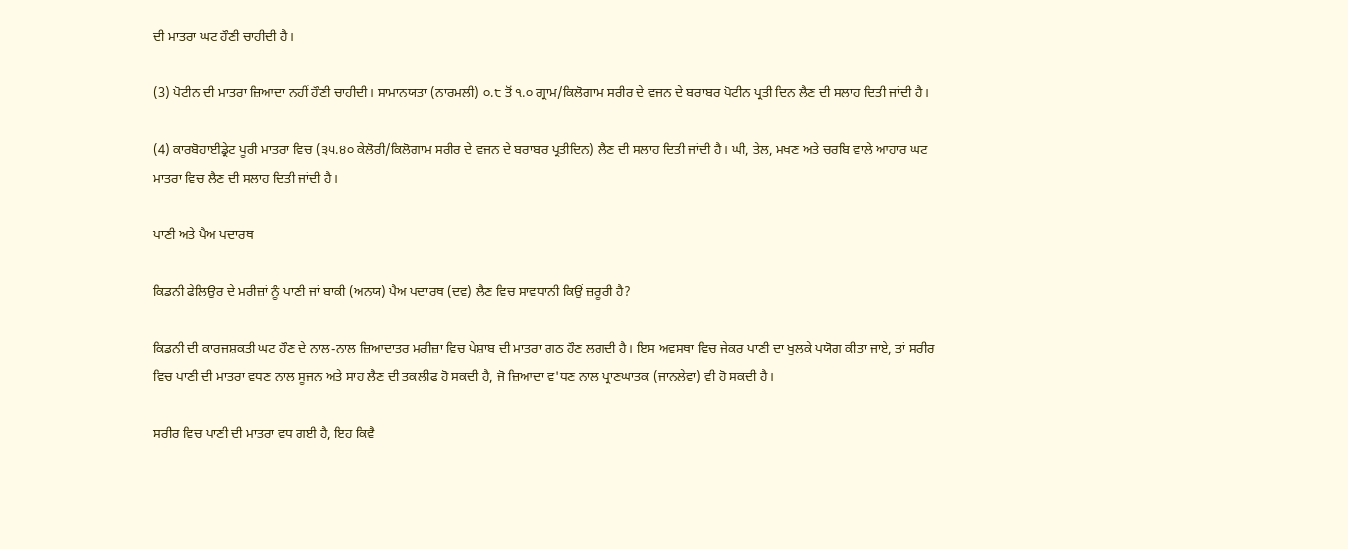ਦੀ ਮਾਤਰਾ ਘਟ ਹੌਣੀ ਚਾਹੀਦੀ ਹੈ।

(3) ਪੋਟੀਨ ਦੀ ਮਾਤਰਾ ਜ਼ਿਆਦਾ ਨਹੀਂ ਹੌਣੀ ਚਾਹੀਦੀ। ਸਾਮਾਨਯਤਾ (ਨਾਰਮਲੀ) ੦.੮ ਤੋਂ ੧.੦ ਗ੍ਰਾਮ/ਕਿਲੋਗਾਮ ਸਰੀਰ ਦੇ ਵਜਨ ਦੇ ਬਰਾਬਰ ਪੋਟੀਨ ਪ੍ਰਤੀ ਦਿਨ ਲੈਣ ਦੀ ਸਲਾਹ ਦਿਤੀ ਜਾਂਦੀ ਹੈ।

(4) ਕਾਰਬੋਹਾਈਡ੍ਰੇਟ ਪੂਰੀ ਮਾਤਰਾ ਵਿਚ (੩੫.੪੦ ਕੇਲੋਰੀ/ਕਿਲੋਗਾਮ ਸਰੀਰ ਦੇ ਵਜਨ ਦੇ ਬਰਾਬਰ ਪ੍ਰਤੀਦਿਨ) ਲੈਣ ਦੀ ਸਲਾਹ ਦਿਤੀ ਜਾਂਦੀ ਹੈ। ਘੀ, ਤੇਲ, ਮਖਣ ਅਤੇ ਚਰਬਿ ਵਾਲੇ ਆਹਾਰ ਘਟ ਮਾਤਰਾ ਵਿਚ ਲੈਣ ਦੀ ਸਲਾਹ ਦਿਤੀ ਜਾਂਦੀ ਹੈ।

ਪਾਣੀ ਅਤੇ ਪੈਅ ਪਦਾਰਥ

ਕਿਡਨੀ ਫੇਲਿਉਰ ਦੇ ਮਰੀਜ਼ਾਂ ਨੂੰ ਪਾਣੀ ਜਾਂ ਬਾਕੀ (ਅਨਯ) ਪੈਅ ਪਦਾਰਥ (ਦਵ) ਲੈਣ ਵਿਚ ਸਾਵਧਾਨੀ ਕਿਉਂ ਜ਼ਰੂਰੀ ਹੈ?

ਕਿਡਨੀ ਦੀ ਕਾਰਜਸ਼ਕਤੀ ਘਟ ਹੌਣ ਦੇ ਨਾਲ-ਨਾਲ ਜ਼ਿਆਦਾਤਰ ਮਰੀਜ਼ਾ ਵਿਚ ਪੇਸ਼ਾਬ ਦੀ ਮਾਤਰਾ ਗਠ ਹੌਣ ਲਗਦੀ ਹੈ। ਇਸ ਅਵਸਥਾ ਵਿਚ ਜੇਕਰ ਪਾਣੀ ਦਾ ਖੁਲਕੇ ਪਯੋਗ ਕੀਤਾ ਜਾਏ, ਤਾਂ ਸਰੀਰ ਵਿਚ ਪਾਣੀ ਦੀ ਮਾਤਰਾ ਵਧਣ ਨਾਲ ਸੂਜਨ ਅਤੇ ਸਾਹ ਲੈਣ ਦੀ ਤਕਲੀਫ ਹੋ ਸਕਦੀ ਹੈ, ਜੋ ਜ਼ਿਆਦਾ ਵ'ਧਣ ਨਾਲ ਪ੍ਰਾਣਘਾਤਕ (ਜਾਨਲੇਵਾ) ਵੀ ਹੋ ਸਕਦੀ ਹੈ।

ਸਰੀਰ ਵਿਚ ਪਾਣੀ ਦੀ ਮਾਤਰਾ ਵਧ ਗਈ ਹੈ, ਇਹ ਕਿਵੈ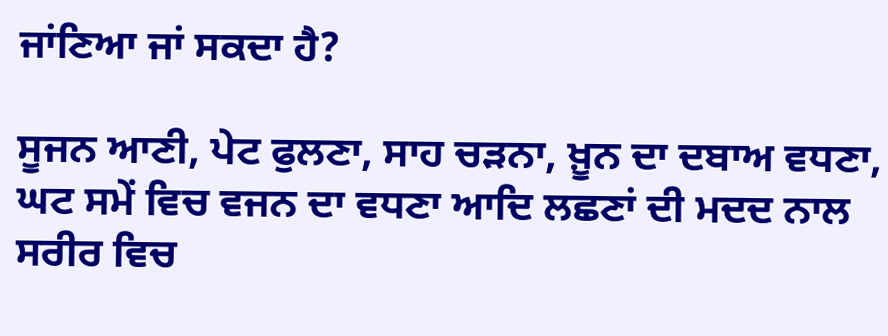ਜਾਂਣਿਆ ਜਾਂ ਸਕਦਾ ਹੈ?

ਸੂਜਨ ਆਣੀ, ਪੇਟ ਫੁਲਣਾ, ਸਾਹ ਚੜਨਾ, ਖ਼ੂਨ ਦਾ ਦਬਾਅ ਵਧਣਾ, ਘਟ ਸਮੇਂ ਵਿਚ ਵਜਨ ਦਾ ਵਧਣਾ ਆਦਿ ਲਛਣਾਂ ਦੀ ਮਦਦ ਨਾਲ ਸਰੀਰ ਵਿਚ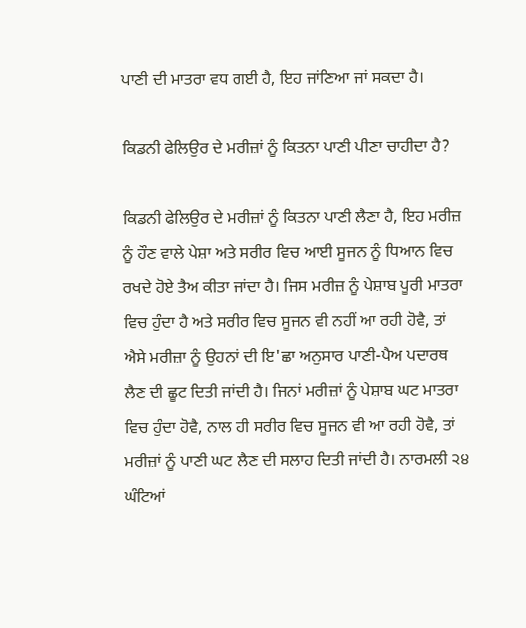ਪਾਣੀ ਦੀ ਮਾਤਰਾ ਵਧ ਗਈ ਹੈ, ਇਹ ਜਾਂਣਿਆ ਜਾਂ ਸਕਦਾ ਹੈ।

ਕਿਡਨੀ ਫੇਲਿਉਰ ਦੇ ਮਰੀਜ਼ਾਂ ਨੂੰ ਕਿਤਨਾ ਪਾਣੀ ਪੀਣਾ ਚਾਹੀਦਾ ਹੈ?

ਕਿਡਨੀ ਫੇਲਿਉਰ ਦੇ ਮਰੀਜ਼ਾਂ ਨੂੰ ਕਿਤਨਾ ਪਾਣੀ ਲੈਣਾ ਹੈ, ਇਹ ਮਰੀਜ਼ ਨੂੰ ਹੌਣ ਵਾਲੇ ਪੇਸ਼ਾ ਅਤੇ ਸਰੀਰ ਵਿਚ ਆਈ ਸੂਜਨ ਨੂੰ ਧਿਆਨ ਵਿਚ ਰਖਦੇ ਹੋਏ ਤੈਅ ਕੀਤਾ ਜਾਂਦਾ ਹੈ। ਜਿਸ ਮਰੀਜ਼ ਨੂੰ ਪੇਸ਼ਾਬ ਪੂਰੀ ਮਾਤਰਾ ਵਿਚ ਹੁੰਦਾ ਹੈ ਅਤੇ ਸਰੀਰ ਵਿਚ ਸੂਜਨ ਵੀ ਨਹੀਂ ਆ ਰਹੀ ਹੋਵੈ, ਤਾਂ ਐਸੇ ਮਰੀਜ਼ਾ ਨੂੰ ਉਹਨਾਂ ਦੀ ਇ'ਛਾ ਅਨੁਸਾਰ ਪਾਣੀ-ਪੈਅ ਪਦਾਰਥ ਲੈਣ ਦੀ ਛੂਟ ਦਿਤੀ ਜਾਂਦੀ ਹੈ। ਜਿਨਾਂ ਮਰੀਜ਼ਾਂ ਨੂੰ ਪੇਸ਼ਾਬ ਘਟ ਮਾਤਰਾ ਵਿਚ ਹੁੰਦਾ ਹੋਵੈ, ਨਾਲ ਹੀ ਸਰੀਰ ਵਿਚ ਸੂਜਨ ਵੀ ਆ ਰਹੀ ਹੋਵੈ, ਤਾਂ ਮਰੀਜ਼ਾਂ ਨੂੰ ਪਾਣੀ ਘਟ ਲੈਣ ਦੀ ਸਲਾਹ ਦਿਤੀ ਜਾਂਦੀ ਹੈ। ਨਾਰਮਲੀ ੨੪ ਘੰਟਿਆਂ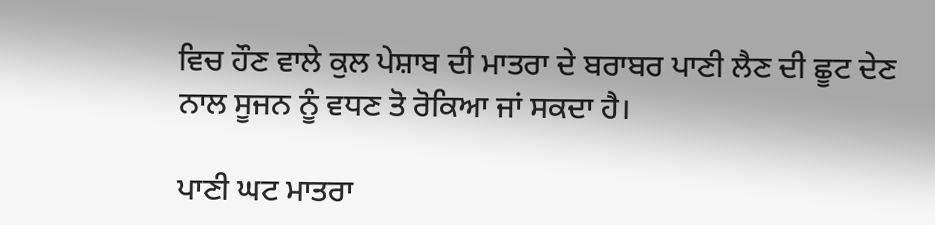ਵਿਚ ਹੌਣ ਵਾਲੇ ਕੁਲ ਪੇਸ਼ਾਬ ਦੀ ਮਾਤਰਾ ਦੇ ਬਰਾਬਰ ਪਾਣੀ ਲੈਣ ਦੀ ਛੂਟ ਦੇਣ ਨਾਲ ਸੂਜਨ ਨੂੰ ਵਧਣ ਤੋ ਰੋਕਿਆ ਜਾਂ ਸਕਦਾ ਹੈ।

ਪਾਣੀ ਘਟ ਮਾਤਰਾ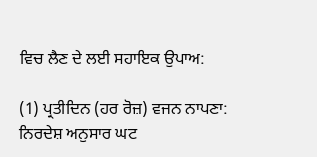ਵਿਚ ਲੈਣ ਦੇ ਲਈ ਸਹਾਇਕ ਉਪਾਅ:

(1) ਪ੍ਰਤੀਦਿਨ (ਹਰ ਰੋਜ਼) ਵਜਨ ਨਾਪਣਾ: ਨਿਰਦੇਸ਼ ਅਨੁਸਾਰ ਘਟ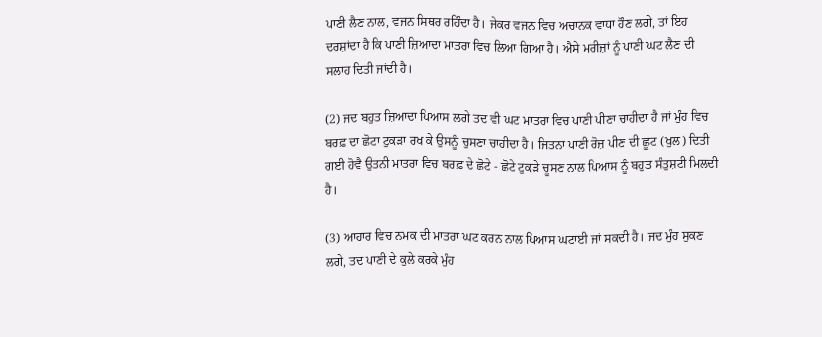ਪਾਣੀ ਲੈਣ ਨਾਲ, ਵਜਨ ਸਿਥਰ ਰਹਿੰਦਾ ਹੈ। ਜੇਕਰ ਵਜਨ ਵਿਚ ਅਚਾਨਕ ਵਾਧਾ ਹੌਣ ਲਗੇ, ਤਾਂ ਇਹ ਦਰਸ਼ਾਂਦਾ ਹੈ ਕਿ ਪਾਣੀ ਜ਼ਿਆਦਾ ਮਾਤਰਾ ਵਿਚ ਲਿਆ ਗਿਆ ਹੈ। ਐਸੇ ਮਰੀਜ਼ਾਂ ਨੂੰ ਪਾਣੀ ਘਟ ਲੈਣ ਦੀ ਸਲਾਹ ਦਿਤੀ ਜਾਂਦੀ ਹੈ।

(2) ਜਦ ਬਹੁਤ ਜ਼ਿਆਦਾ ਪਿਆਸ ਲਗੇ ਤਦ ਵੀ ਘਟ ਮਾਤਰਾ ਵਿਚ ਪਾਣੀ ਪੀਣਾ ਚਾਹੀਦਾ ਹੈ ਜਾਂ ਮੁੰਹ ਵਿਚ ਬਰਫ਼ ਦਾ ਛੋਟਾ ਟੁਕੜਾ ਰਖ ਕੇ ਉਸਨੂੰ ਚੁਸਣਾ ਚਾਹੀਦਾ ਹੈ। ਜਿਤਨਾ ਪਾਣੀ ਰੋਜ਼ ਪੀਣ ਦੀ ਛੂਟ (ਖੁਲ) ਦਿਤੀ ਗਈ ਹੋਵੈ ਉਤਨੀ ਮਾਤਰਾ ਵਿਚ ਬਰਫ਼ ਦੇ ਛੋਟੇ - ਛੋਟੇ ਟੁਕੜੇ ਚੂਸਣ ਨਾਲ ਪਿਆਸ ਨੂੰ ਬਹੁਤ ਸੰਤੁਸ਼ਟੀ ਮਿਲਦੀ ਹੈ।

(3) ਆਹਾਰ ਵਿਚ ਨਮਕ ਦੀ ਮਾਤਰਾ ਘਟ ਕਰਨ ਨਾਲ ਪਿਆਸ ਘਟਾਈ ਜਾਂ ਸਕਦੀ ਹੈ। ਜਦ ਮੁੰਹ ਸੁਕਣ ਲਗੇ, ਤਦ ਪਾਣੀ ਦੇ ਕੁਲੇ ਕਰਕੇ ਮੁੰਹ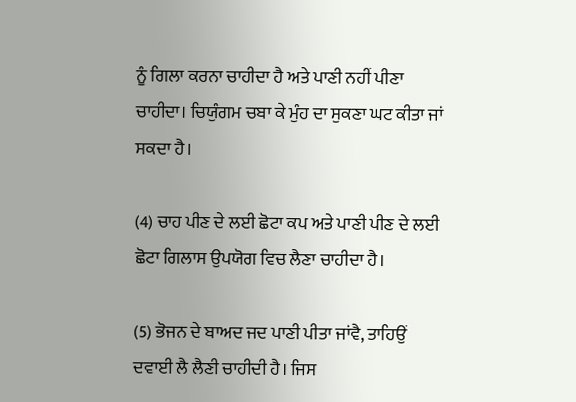ਨੂੰ ਗਿਲਾ ਕਰਨਾ ਚਾਹੀਦਾ ਹੈ ਅਤੇ ਪਾਣੀ ਨਹੀਂ ਪੀਣਾ ਚਾਹੀਦਾ। ਚਿਯੁੰਗਮ ਚਬਾ ਕੇ ਮੁੰਹ ਦਾ ਸੁਕਣਾ ਘਟ ਕੀਤਾ ਜਾਂ ਸਕਦਾ ਹੈ।

(4) ਚਾਹ ਪੀਣ ਦੇ ਲਈ ਛੋਟਾ ਕਪ ਅਤੇ ਪਾਣੀ ਪੀਣ ਦੇ ਲਈ ਛੋਟਾ ਗਿਲਾਸ ਉਪਯੋਗ ਵਿਚ ਲੈਣਾ ਚਾਹੀਦਾ ਹੈ।

(5) ਭੋਜਨ ਦੇ ਬਾਅਦ ਜਦ ਪਾਣੀ ਪੀਤਾ ਜਾਂਵੈ, ਤਾਹਿਉਂ ਦਵਾਈ ਲੈ ਲੈਣੀ ਚਾਹੀਦੀ ਹੈ। ਜਿਸ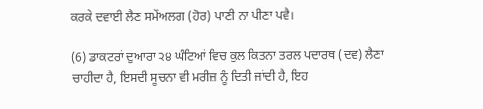ਕਰਕੇ ਦਵਾਈ ਲੈਣ ਸਮੇਂਅਲਗ (ਹੋਰ) ਪਾਣੀ ਨਾ ਪੀਣਾ ਪਵੈ।

(6) ਡਾਕਟਰਾਂ ਦੁਆਰਾ ੨੪ ਘੰਟਿਆਂ ਵਿਚ ਕੁਲ ਕਿਤਨਾ ਤਰਲ ਪਦਾਰਥ (ਦਵ) ਲੈਣਾ ਚਾਹੀਦਾ ਹੈ, ਇਸਦੀ ਸੂਚਨਾ ਵੀ ਮਰੀਜ਼ ਨੂੰ ਦਿਤੀ ਜਾਂਦੀ ਹੈ, ਇਹ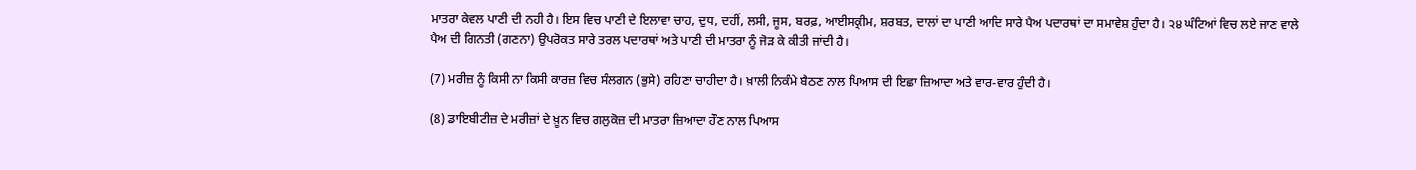ਮਾਤਰਾ ਕੇਵਲ ਪਾਣੀ ਦੀ ਨਹੀ ਹੈ। ਇਸ ਵਿਚ ਪਾਣੀ ਦੇ ਇਲਾਵਾ ਚਾਹ, ਦੁਧ, ਦਹੀਂ, ਲਸੀ, ਜੂਸ, ਬਰਫ਼, ਆਈਸਕ੍ਰੀਮ, ਸ਼ਰਬਤ, ਦਾਲਾਂ ਦਾ ਪਾਣੀ ਆਦਿ ਸਾਰੇ ਪੈਅ ਪਦਾਰਥਾਂ ਦਾ ਸਮਾਵੇਸ਼ ਹੁੰਦਾ ਹੈ। ੨੪ ਘੰਟਿਆਂ ਵਿਚ ਲਏ ਜਾਣ ਵਾਲੇ ਪੈਅ ਦੀ ਗਿਨਤੀ (ਗਣਨਾ) ਉਪਰੋਕਤ ਸਾਰੇ ਤਰਲ ਪਦਾਰਥਾਂ ਅਤੇ ਪਾਣੀ ਦੀ ਮਾਤਰਾ ਨੂੰ ਜੋੜ ਕੇ ਕੀਤੀ ਜਾਂਦੀ ਹੈ।

(7) ਮਰੀਜ਼ ਨੂੰ ਕਿਸੀ ਨਾ ਕਿਸੀ ਕਾਰਜ਼ ਵਿਚ ਸੰਲਗਨ (ਭੁਸੇ) ਰਹਿਣਾ ਚਾਹੀਦਾ ਹੈ। ਖ਼ਾਲੀ ਨਿਕੰਮੇ ਬੈਠਣ ਨਾਲ ਪਿਆਸ ਦੀ ਇਛਾ ਜ਼ਿਆਦਾ ਅਤੇ ਵਾਰ-ਵਾਰ ਹੁੰਦੀ ਹੈ।

(8) ਡਾਇਬੀਟੀਜ਼ ਦੇ ਮਰੀਜ਼ਾਂ ਦੇ ਖ਼ੂਨ ਵਿਚ ਗਲੁਕੋਜ਼ ਦੀ ਮਾਤਰਾ ਜ਼ਿਆਦਾ ਹੌਣ ਨਾਲ ਪਿਆਸ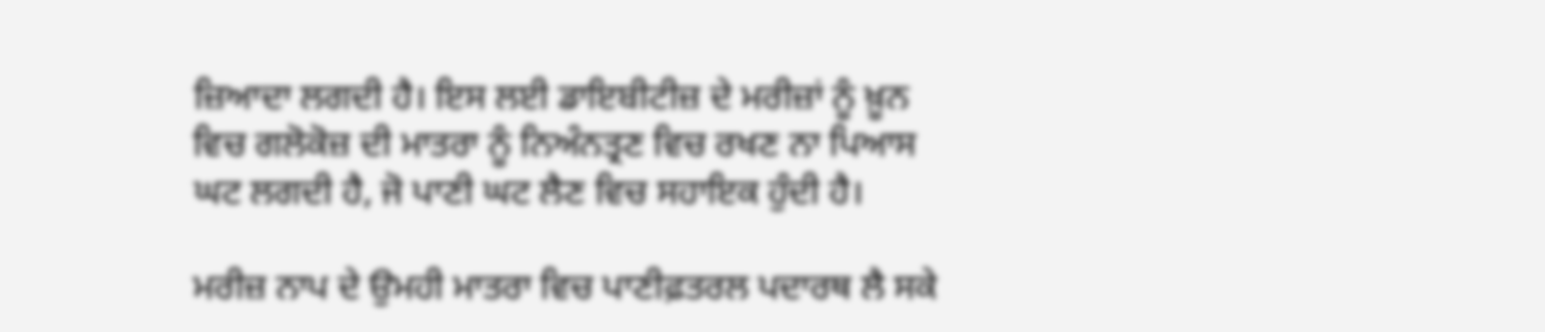ਜ਼ਿਆਦਾ ਲਗਦੀ ਹੈ। ਇਸ ਲਈ ਡਾਇਬੀਟੀਜ਼ ਦੇ ਮਰੀਜ਼ਾਂ ਨੂੰ ਖ਼ੂਨ ਵਿਚ ਗਲੋਕੋਜ਼ ਦੀ ਮਾਤਰਾ ਨੂੰ ਨਿਅੰਨਤ੍ਰਣ ਵਿਚ ਰਖਣ ਨਾ ਪਿਆਸ ਘਟ ਲਗਦੀ ਹੈ, ਜੋ ਪਾਣੀ ਘਟ ਲੈਣ ਵਿਚ ਸਹਾਇਕ ਹੁੰਦੀ ਹੈ।

ਮਰੀਜ਼ ਨਾਪ ਦੇ ਉਮਹੀ ਮਾਤਰਾ ਵਿਚ ਪਾਣੀਫ਼ਤਰਲ ਪਦਾਰਥ ਲੈ ਸਕੇ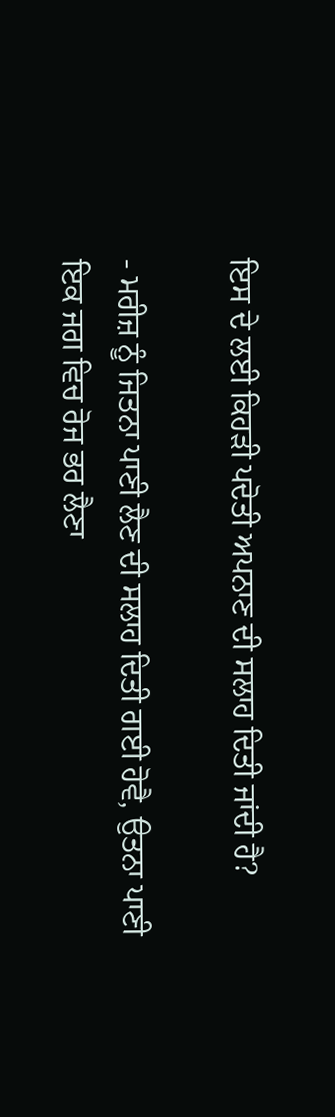ਇਸ ਦੇ ਲਈ ਕਿਹੜੀ ਪਦੋਤੀ ਅਪਨਾਣ ਦੀ ਸਲਾਹ ਦਿਤੀ ਜਾਂਦੀ ਹੈ?

- ਮਰੀਜ਼ ਨੂੰ ਜਿਤਨਾ ਪਾਣੀ ਲੈਣ ਦੀ ਸਲਾਹ ਦਿਤੀ ਗਈ ਹੋਵੈ, ਉਤਨਾ ਪਾਣੀ ਇਕ ਜਗ ਵਿਚ ਰੋਜ ਭਰ ਲੈਣਾ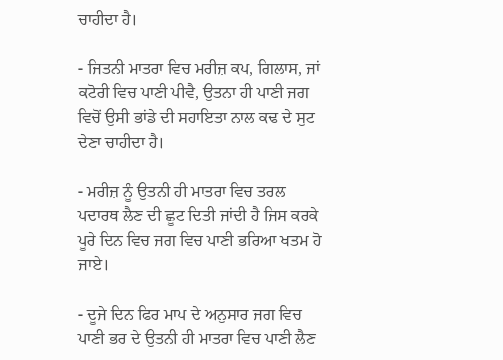ਚਾਹੀਦਾ ਹੈ।

- ਜਿਤਨੀ ਮਾਤਰਾ ਵਿਚ ਮਰੀਜ਼ ਕਪ, ਗਿਲਾਸ, ਜਾਂ ਕਟੋਰੀ ਵਿਚ ਪਾਣੀ ਪੀਵੈ, ਉਤਨਾ ਹੀ ਪਾਣੀ ਜਗ ਵਿਚੋਂ ਉਸੀ ਭਾਂਡੇ ਦੀ ਸਹਾਇਤਾ ਨਾਲ ਕਢ ਦੇ ਸੁਟ ਦੇਣਾ ਚਾਹੀਦਾ ਹੈ।

- ਮਰੀਜ਼ ਨੂੰ ਉਤਨੀ ਹੀ ਮਾਤਰਾ ਵਿਚ ਤਰਲ ਪਦਾਰਥ ਲੈਣ ਦੀ ਛੂਟ ਦਿਤੀ ਜਾਂਦੀ ਹੈ ਜਿਸ ਕਰਕੇ ਪੂਰੇ ਦਿਨ ਵਿਚ ਜਗ ਵਿਚ ਪਾਣੀ ਭਰਿਆ ਖਤਮ ਹੋ ਜਾਏ।

- ਦੂਜੇ ਦਿਨ ਫਿਰ ਮਾਪ ਦੇ ਅਨੁਸਾਰ ਜਗ ਵਿਚ ਪਾਣੀ ਭਰ ਦੇ ਉਤਨੀ ਹੀ ਮਾਤਰਾ ਵਿਚ ਪਾਣੀ ਲੈਣ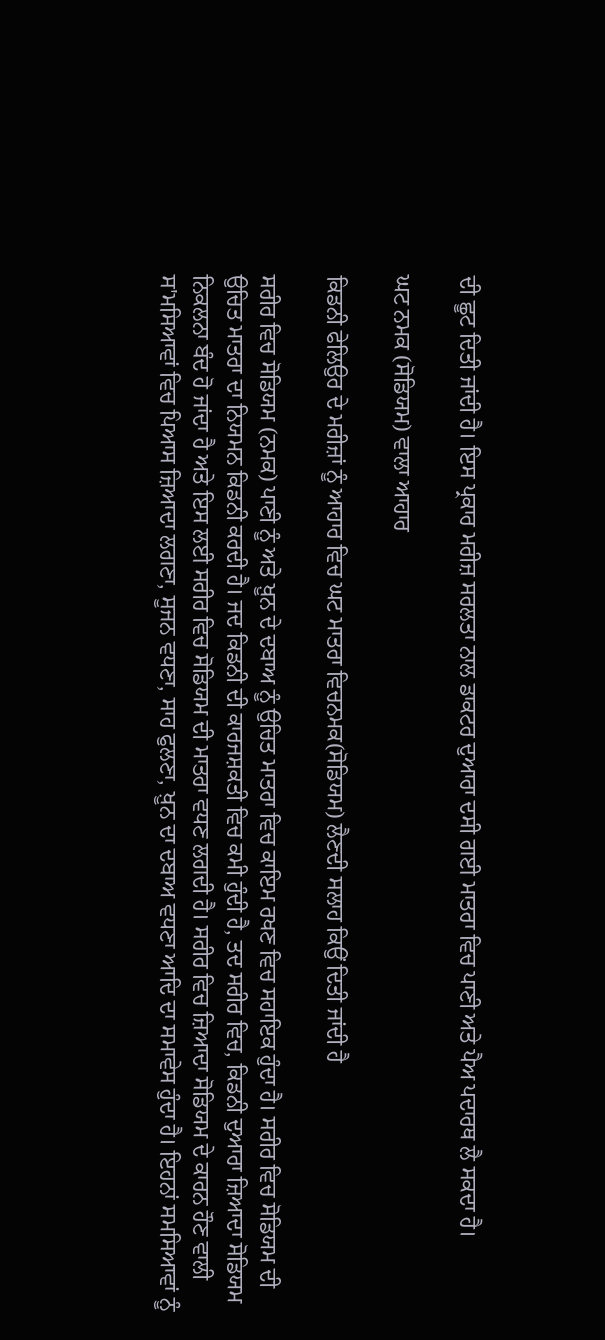ਦੀ ਛੂਟ ਦਿਤੀ ਜਾਂਦੀ ਹੈ। ਇਸ ਪ੍ਰਕਾਰ ਮਰੀਜ਼ ਸਰਲਤਾ ਨਾਲ ਡਾਕਟਰ ਦੁਆਰਾ ਦਸੀ ਗਈ ਮਾਤਰਾ ਵਿਚ ਪਾਣੀ ਅਤੇ ਪੈਅ ਪਦਾਰਥ ਲੈ ਸਕਦਾ ਹੈ।

ਘਟ ਨਮਕ (ਸੋਡਿਯਮ) ਵਾਲਾ ਆਹਾਰ

ਕਿਡਨੀ ਫੇਲਿਉਰ ਦੇ ਮਰੀਜ਼ਾਂ ਨੂੰ ਆਹਾਰ ਵਿਚ ਘਟ ਮਾਤਰਾ ਵਿਚਨਮਕ(ਸੋਡਿਯਮ) ਲੈਣਦੀ ਸਲਾਹ ਕਿਉਂ ਦਿਤੀ ਜਾਂਦੀ ਹੈ

ਸਰੀਰ ਵਿਚ ਸੋਡਿਯਮ (ਨਮਕ) ਪਾਣੀ ਨੂੰ ਅਤੇ ਖ਼ੂਨ ਦੇ ਦਬਾਅ ਨੂੰ ਉਚਿਤ ਮਾਤਰਾ ਵਿਚ ਕਾਇਮ ਰਖਣ ਵਿਚ ਸਹਾਇਕ ਹੁੰਦਾ ਹੈ। ਸਰੀਰ ਵਿਚ ਸੋਡਿਯਮ ਦੀ ਉਚਿਤ ਮਾਤਰਾ ਦਾ ਨਿਯਮਨ ਕਿਡਨੀ ਕਰਦੀ ਹੈ। ਜਦ ਕਿਡਨੀ ਦੀ ਕਾਰਜਸ਼ਕਤੀ ਵਿਚ ਕਮੀ ਹੁੰਦੀ ਹੈ, ਤਦ ਸਰੀਰ ਵਿਚ, ਕਿਡਨੀ ਦੁਆਰਾ ਜ਼ਿਆਦਾ ਸੋਡਿਯਮ ਨਿਕਲਨਾ ਬੰਦ ਹੋ ਜਾਂਦਾ ਹੈ ਅਤੇ ਇਸ ਲਈ ਸਰੀਰ ਵਿਚ ਸੋਡਿਯਮ ਦੀ ਮਾਤਰਾ ਵਧਣ ਲਗਦੀ ਹੈ। ਸਰੀਰ ਵਿਚ ਜ਼ਿਆਦਾ ਸੋਡਿਯਮ ਦੇ ਕਾਰਨ ਹੌਣ ਵਾਲੀ ਸ'ਮਸਿਆਵਾਂ ਵਿਚ ਪਿਆਸ ਜ਼ਿਆਦਾ ਲਗਣਾ, ਸੂਜਨ ਵਧਣਾ, ਸਾਹ ਫੁਲਣਾ, ਖ਼ੂਨ ਦਾ ਦਬਾਅ ਵਧਣਾ ਆਦਿ ਦਾ ਸਮਾਵੇਸ ਹੁੰਦਾ ਹੈ। ਇਹਨਾਂ ਸਮਸਿਆਵਾਂ ਨੂੰ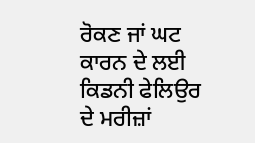ਰੋਕਣ ਜਾਂ ਘਟ ਕਾਰਨ ਦੇ ਲਈ ਕਿਡਨੀ ਫੇਲਿਉਰ ਦੇ ਮਰੀਜ਼ਾਂ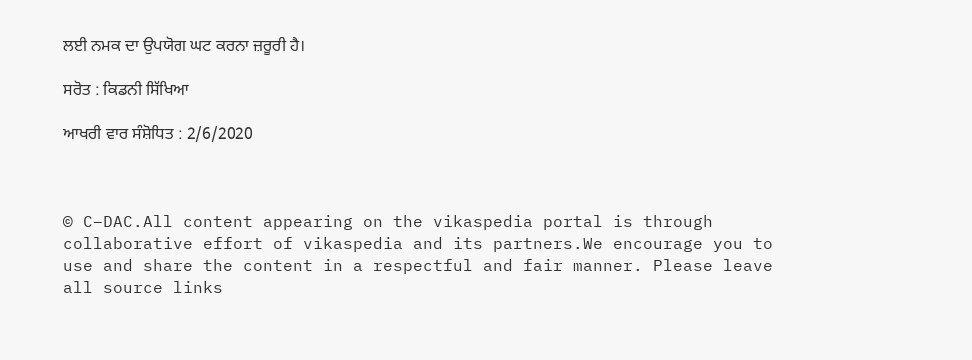ਲਈ ਨਮਕ ਦਾ ਉਪਯੋਗ ਘਟ ਕਰਨਾ ਜ਼ਰੂਰੀ ਹੈ।

ਸਰੋਤ : ਕਿਡਨੀ ਸਿੱਖਿਆ

ਆਖਰੀ ਵਾਰ ਸੰਸ਼ੋਧਿਤ : 2/6/2020



© C–DAC.All content appearing on the vikaspedia portal is through collaborative effort of vikaspedia and its partners.We encourage you to use and share the content in a respectful and fair manner. Please leave all source links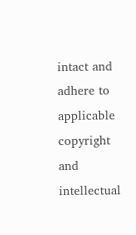intact and adhere to applicable copyright and intellectual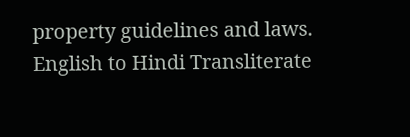property guidelines and laws.
English to Hindi Transliterate